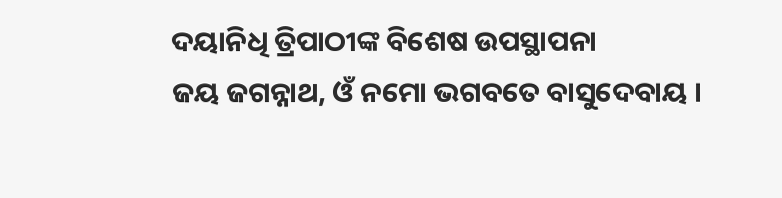ଦୟାନିଧି ତ୍ରିପାଠୀଙ୍କ ବିଶେଷ ଉପସ୍ଥାପନା
ଜୟ ଜଗନ୍ନାଥ, ଓଁ ନମୋ ଭଗବତେ ବାସୁଦେବାୟ ।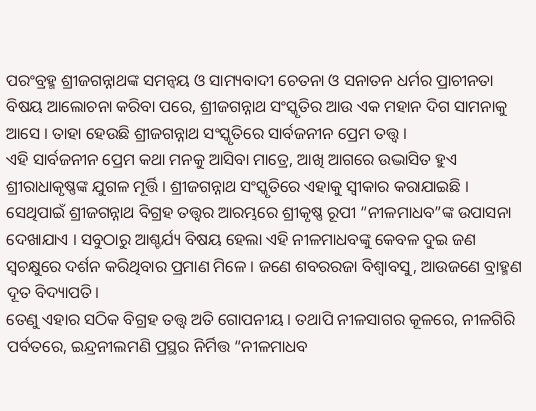ପରଂବ୍ରହ୍ମ ଶ୍ରୀଜଗନ୍ନାଥଙ୍କ ସମନ୍ୱୟ ଓ ସାମ୍ୟବାଦୀ ଚେତନା ଓ ସନାତନ ଧର୍ମର ପ୍ରାଚୀନତା ବିଷୟ ଆଲୋଚନା କରିବା ପରେ, ଶ୍ରୀଜଗନ୍ନାଥ ସଂସ୍କୃତିର ଆଉ ଏକ ମହାନ ଦିଗ ସାମନାକୁ ଆସେ । ତାହା ହେଉଛି ଶ୍ରୀଜଗନ୍ନାଥ ସଂସ୍କୃତିରେ ସାର୍ବଜନୀନ ପ୍ରେମ ତତ୍ତ୍ୱ ।
ଏହି ସାର୍ବଜନୀନ ପ୍ରେମ କଥା ମନକୁ ଆସିବା ମାତ୍ରେ, ଆଖି ଆଗରେ ଉଦ୍ଭାସିତ ହୁଏ ଶ୍ରୀରାଧାକୃଷ୍ଣଙ୍କ ଯୁଗଳ ମୂର୍ତ୍ତି । ଶ୍ରୀଜଗନ୍ନାଥ ସଂସ୍କୃତିରେ ଏହାକୁ ସ୍ୱୀକାର କରାଯାଇଛି । ସେଥିପାଇଁ ଶ୍ରୀଜଗନ୍ନାଥ ବିଗ୍ରହ ତତ୍ତ୍ୱର ଆରମ୍ଭରେ ଶ୍ରୀକୃଷ୍ଣ ରୂପୀ “ନୀଳମାଧବ”ଙ୍କ ଉପାସନା ଦେଖାଯାଏ । ସବୁଠାରୁ ଆଶ୍ଚର୍ଯ୍ୟ ବିଷୟ ହେଲା ଏହି ନୀଳମାଧବଙ୍କୁ କେବଳ ଦୁଇ ଜଣ ସ୍ୱଚକ୍ଷୁରେ ଦର୍ଶନ କରିଥିବାର ପ୍ରମାଣ ମିଳେ । ଜଣେ ଶବରରଜା ବିଶ୍ୱାବସୁ, ଆଉଜଣେ ବ୍ରାହ୍ମଣ ଦୂତ ବିଦ୍ୟାପତି।
ତେଣୁ ଏହାର ସଠିକ ବିଗ୍ରହ ତତ୍ତ୍ୱ ଅତି ଗୋପନୀୟ । ତଥାପି ନୀଳସାଗର କୂଳରେ, ନୀଳଗିରି ପର୍ବତରେ, ଇନ୍ଦ୍ରନୀଲମଣି ପ୍ରସ୍ଥର ନିର୍ମିତ୍ତ “ନୀଳମାଧବ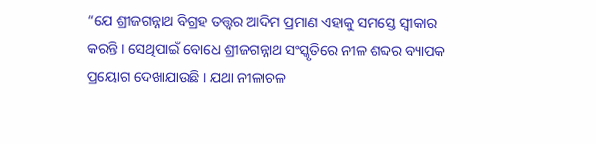“ଯେ ଶ୍ରୀଜଗନ୍ନାଥ ବିଗ୍ରହ ତତ୍ତ୍ୱର ଆଦିମ ପ୍ରମାଣ ଏହାକୁ ସମସ୍ତେ ସ୍ୱୀକାର କରନ୍ତି । ସେଥିପାଇଁ ବୋଧେ ଶ୍ରୀଜଗନ୍ନାଥ ସଂସ୍କୃତିରେ ନୀଳ ଶବ୍ଦର ବ୍ୟାପକ ପ୍ରୟୋଗ ଦେଖାଯାଉଛି । ଯଥା ନୀଳାଚଳ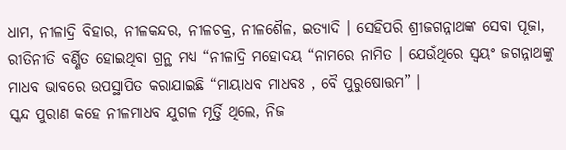ଧାମ, ନୀଳାଦ୍ରି ବିହାର, ନୀଳକନ୍ଦର, ନୀଳଚକ୍ର, ନୀଳଶୈଳ, ଇତ୍ୟାଦି । ସେହିପରି ଶ୍ରୀଜଗନ୍ନାଥଙ୍କ ସେବା ପୂଜା, ରୀତିନୀତି ବର୍ଣ୍ଣିତ ହୋଇଥିବା ଗ୍ରନ୍ଥ ମଧ୍ୟ “ନୀଳାଦ୍ରି ମହୋଦୟ “ନାମରେ ନାମିତ । ଯେଉଁଥିରେ ସ୍ୱୟଂ ଜଗନ୍ନାଥଙ୍କୁ ମାଧବ ଭାବରେ ଉପସ୍ଥାପିତ କରାଯାଇଛି “ମାୟାଧବ ମାଧବଃ , ବୈ ପୁରୁଷୋତ୍ତମ” ।
ସ୍କନ୍ଦ ପୁରାଣ କହେ ନୀଳମାଧବ ଯୁଗଳ ମୂର୍ତ୍ତି ଥିଲେ, ନିଜ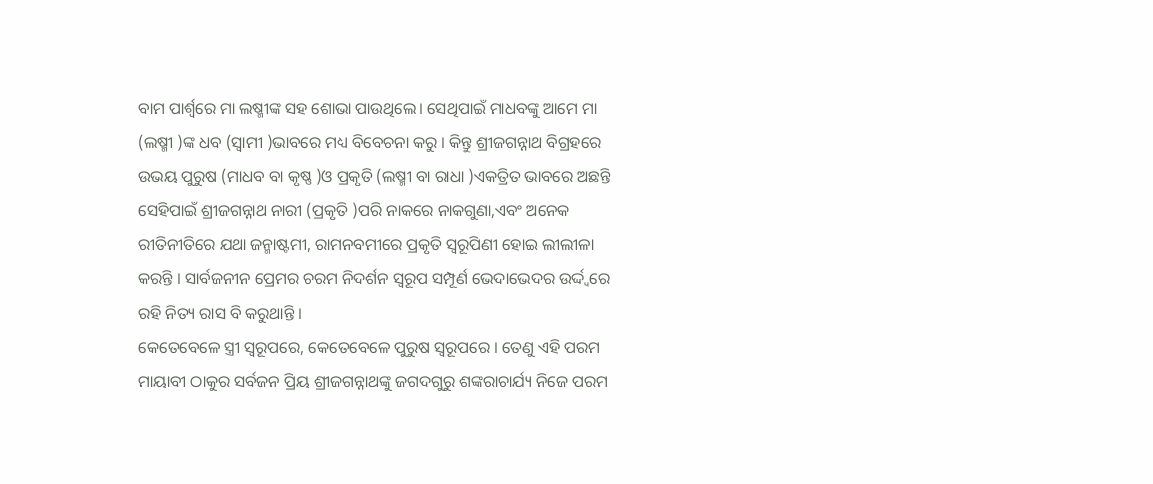ବାମ ପାର୍ଶ୍ଵରେ ମା ଲଷ୍ମୀଙ୍କ ସହ ଶୋଭା ପାଉଥିଲେ। ସେଥିପାଇଁ ମାଧବଙ୍କୁ ଆମେ ମା (ଲଷ୍ମୀ )ଙ୍କ ଧବ (ସ୍ୱାମୀ )ଭାବରେ ମଧ୍ୟ ବିବେଚନା କରୁ । କିନ୍ତୁ ଶ୍ରୀଜଗନ୍ନାଥ ବିଗ୍ରହରେ ଉଭୟ ପୁରୁଷ (ମାଧବ ବା କୃଷ୍ଣ )ଓ ପ୍ରକୃତି (ଲଷ୍ମୀ ବା ରାଧା )ଏକତ୍ରିତ ଭାବରେ ଅଛନ୍ତି ସେହିପାଇଁ ଶ୍ରୀଜଗନ୍ନାଥ ନାରୀ (ପ୍ରକୃତି )ପରି ନାକରେ ନାକଗୁଣା,ଏବଂ ଅନେକ ରୀତିନୀତିରେ ଯଥା ଜନ୍ମାଷ୍ଟମୀ, ରାମନବମୀରେ ପ୍ରକୃତି ସ୍ୱରୂପିଣୀ ହୋଇ ଲୀଲୀଳା କରନ୍ତି । ସାର୍ବଜନୀନ ପ୍ରେମର ଚରମ ନିଦର୍ଶନ ସ୍ୱରୂପ ସମ୍ପୂର୍ଣ ଭେଦାଭେଦର ଉର୍ଦ୍ଦ୍ୱରେ ରହି ନିତ୍ୟ ରାସ ବି କରୁଥାନ୍ତି ।
କେତେବେଳେ ସ୍ତ୍ରୀ ସ୍ୱରୂପରେ, କେତେବେଳେ ପୁରୁଷ ସ୍ୱରୂପରେ । ତେଣୁ ଏହି ପରମ ମାୟାବୀ ଠାକୁର ସର୍ବଜନ ପ୍ରିୟ ଶ୍ରୀଜଗନ୍ନାଥଙ୍କୁ ଜଗଦଗୁରୁ ଶଙ୍କରାଚାର୍ଯ୍ୟ ନିଜେ ପରମ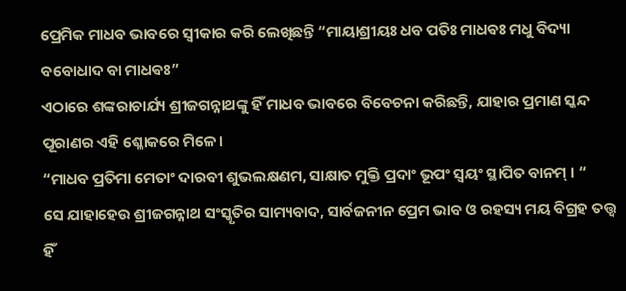ପ୍ରେମିକ ମାଧବ ଭାବରେ ସ୍ୱୀକାର କରି ଲେଖିଛନ୍ତି “ମାୟାଶ୍ରୀୟଃ ଧବ ପତିଃ ମାଧଵଃ ମଧୁ ବିଦ୍ୟା ବବୋଧାଦ ବା ମାଧଵଃ”
ଏଠାରେ ଶଙ୍କରାଚାର୍ଯ୍ୟ ଶ୍ରୀଜଗନ୍ନାଥଙ୍କୁ ହିଁ ମାଧବ ଭାବରେ ବିବେଚନା କରିଛନ୍ତି, ଯାହାର ପ୍ରମାଣ ସ୍କନ୍ଦ ପୂରାଣର ଏହି ଶ୍ଳୋକରେ ମିଳେ।
“ମାଧବ ପ୍ରତିମା ମେତାଂ ଦାରବୀ ଶୁଭଲକ୍ଷଣମ, ସାକ୍ଷାତ ମୁକ୍ତି ପ୍ରଦାଂ ଭୂପଂ ସ୍ୱୟଂ ସ୍ଥାପିତ ବାନମ୍ । “
ସେ ଯାହାହେଉ ଶ୍ରୀଜଗନ୍ନାଥ ସଂସ୍କୃତିର ସାମ୍ୟବାଦ, ସାର୍ବଜନୀନ ପ୍ରେମ ଭାବ ଓ ରହସ୍ୟ ମୟ ବିଗ୍ରହ ତତ୍ତ୍ୱ ହିଁ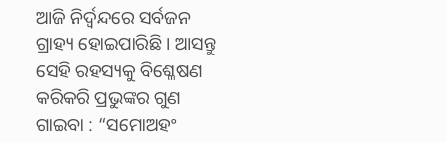ଆଜି ନିର୍ଦ୍ବନ୍ଦରେ ସର୍ବଜନ ଗ୍ରାହ୍ୟ ହୋଇପାରିଛି । ଆସନ୍ତୁ ସେହି ରହସ୍ୟକୁ ବିଶ୍ଳେଷଣ କରିକରି ପ୍ରଭୁଙ୍କର ଗୁଣ ଗାଇବା : “ସମୋଅହଂ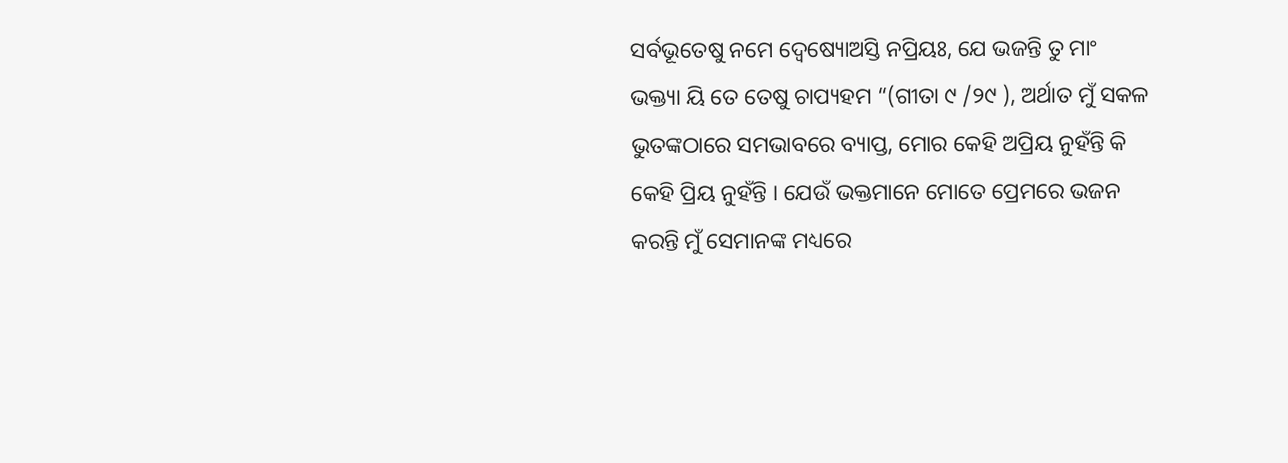ସର୍ବଭୂତେଷୁ ନମେ ଦ୍ୱେଷ୍ୟୋଅସ୍ତି ନପ୍ରିୟଃ, ଯେ ଭଜନ୍ତି ତୁ ମାଂ ଭକ୍ତ୍ୟା ୟି ତେ ତେଷୁ ଚାପ୍ୟହମ “(ଗୀତା ୯ /୨୯ ), ଅର୍ଥାତ ମୁଁ ସକଳ ଭୁତଙ୍କଠାରେ ସମଭାବରେ ବ୍ୟାପ୍ତ, ମୋର କେହି ଅପ୍ରିୟ ନୁହଁନ୍ତି କି କେହି ପ୍ରିୟ ନୁହଁନ୍ତି । ଯେଉଁ ଭକ୍ତମାନେ ମୋତେ ପ୍ରେମରେ ଭଜନ କରନ୍ତି ମୁଁ ସେମାନଙ୍କ ମଧ୍ୟରେ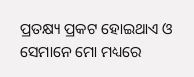ପ୍ରତକ୍ଷ୍ୟ ପ୍ରକଟ ହୋଇଥାଏ ଓ ସେମାନେ ମୋ ମଧ୍ୟରେ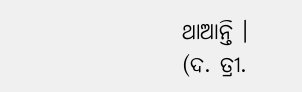ଥାଆନ୍ତି ।
(ଦ. ତ୍ରୀ.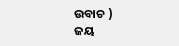ଉବାଚ )
ଜୟ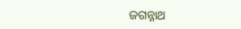ଜଗନ୍ନାଥ